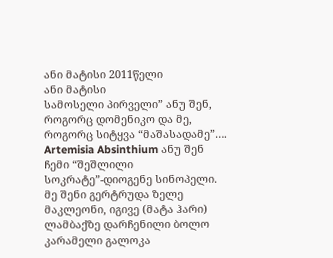ანი მატისი 2011წელი
ანი მატისი
სამოსელი პირველი” ანუ შენ, როგორც დომენიკო და მე, როგორც სიტყვა “მაშასადამე”….
Artemisia Absinthium ანუ შენ ჩემი “შეშლილი სოკრატე”-დიოგენე სინოპელი. მე შენი გერტრუდა ზელე მაკლეონი, იგივე (მატა ჰარი)
ლამბაქზე დარჩენილი ბოლო კარამელი გალოკა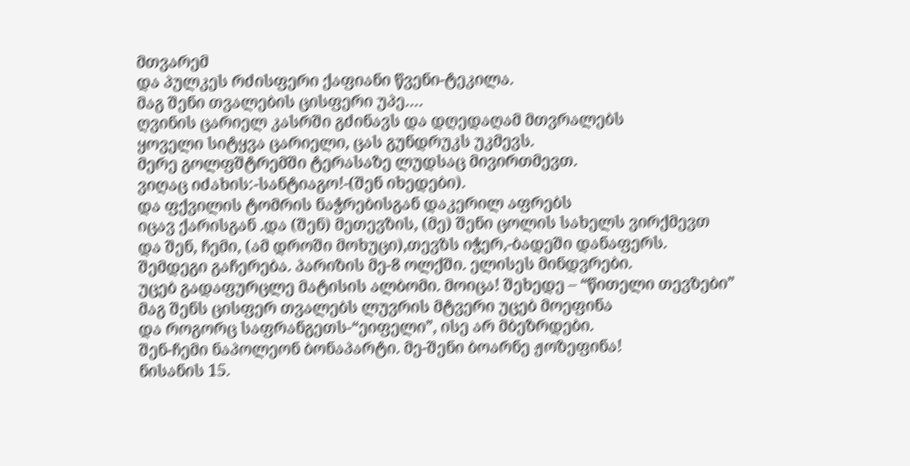მთვარემ
და პულკეს რძისფერი ქაფიანი წვენი-ტეკილა.
მაგ შენი თვალების ცისფერი უპე….
ღვინის ცარიელ კასრში გძინავს და დღედაღამ მთვრალებს
ყოველი სიტყვა ცარიელი, ცას გუნდრუკს უკმევს.
მერე გოლფშტრემში ტერასაზე ლუდსაც მივირთმევთ.
ვიღაც იძახის:-სანტიაგო!-(შენ იხედები).
და ფქვილის ტომრის ნაჭრებისგან დაკერილ აფრებს
იცავ ქარისგან .და (შენ) მეთევზის, (მე) შენი ცოლის სახელს ვირქმევთ
და შენ, ჩემი, (ამ დროში მოხუცი),თევზს იჭერ,-ბადეში დანაფერს.
შემდეგი გაჩერება. პარიზის მე-8 ოლქში. ელისეს მინდვრები.
უცებ გადაფურცლე მატისის ალბომი. მოიცა! შეხედე – “წითელი თევზები”
მაგ შენს ცისფერ თვალებს ლუვრის მტვერი უცებ მოეფინა
და როგორც საფრანგეთს-“ეიფელი”, ისე არ მბეზრდები.
შენ-ჩემი ნაპოლეონ ბონაპარტი. მე-შენი ბოარნე ჟოზეფინა!
ნისანის 15.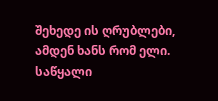შეხედე ის ღრუბლები, ამდენ ხანს რომ ელი.
საწყალი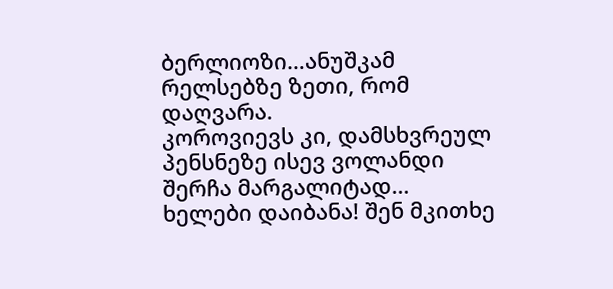ბერლიოზი…ანუშკამ რელსებზე ზეთი, რომ დაღვარა.
კოროვიევს კი, დამსხვრეულ პენსნეზე ისევ ვოლანდი შერჩა მარგალიტად…
ხელები დაიბანა! შენ მკითხე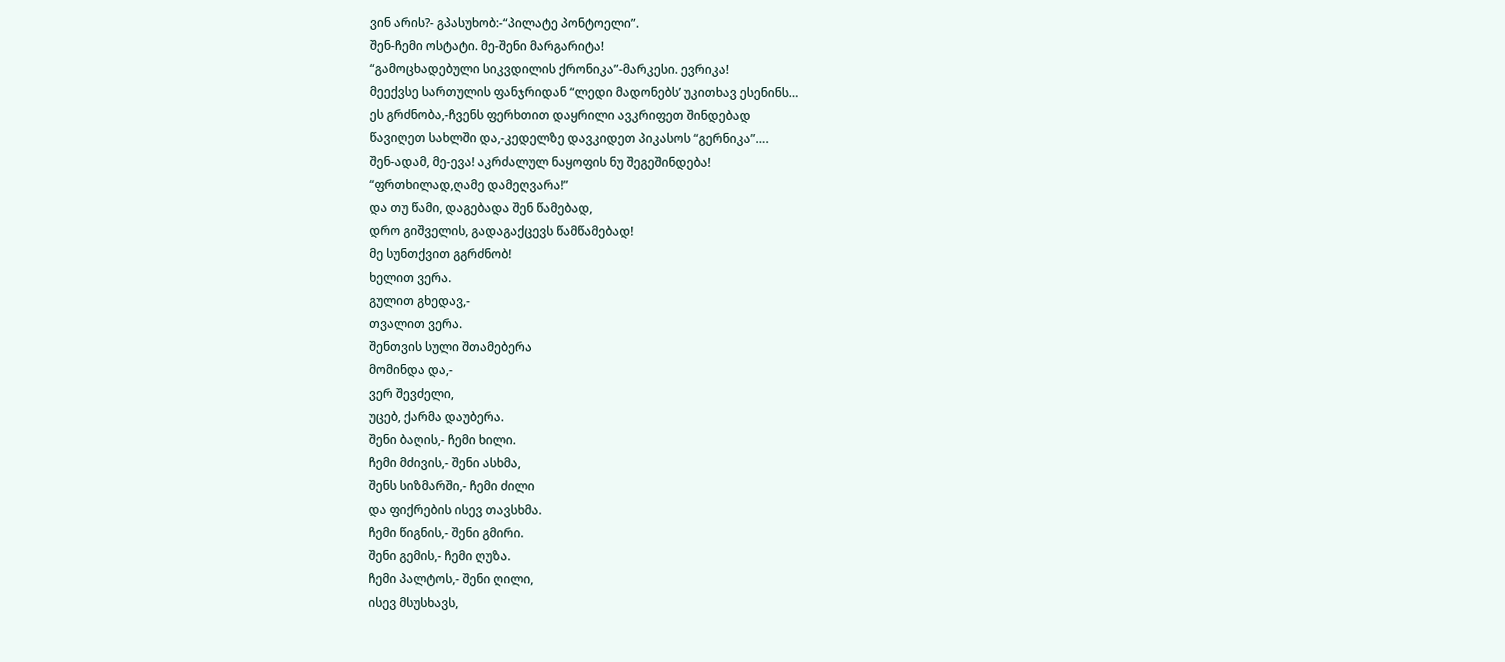ვინ არის?- გპასუხობ:-“პილატე პონტოელი”.
შენ-ჩემი ოსტატი. მე-შენი მარგარიტა!
“გამოცხადებული სიკვდილის ქრონიკა”-მარკესი. ევრიკა!
მეექვსე სართულის ფანჯრიდან “ლედი მადონებს’ უკითხავ ესენინს…
ეს გრძნობა,-ჩვენს ფერხთით დაყრილი ავკრიფეთ შინდებად
წავიღეთ სახლში და,-კედელზე დავკიდეთ პიკასოს “გერნიკა”….
შენ-ადამ, მე-ევა! აკრძალულ ნაყოფის ნუ შეგეშინდება!
“ფრთხილად,ღამე დამეღვარა!”
და თუ წამი, დაგებადა შენ წამებად,
დრო გიშველის, გადაგაქცევს წამწამებად!
მე სუნთქვით გგრძნობ!
ხელით ვერა.
გულით გხედავ,-
თვალით ვერა.
შენთვის სული შთამებერა
მომინდა და,-
ვერ შევძელი,
უცებ, ქარმა დაუბერა.
შენი ბაღის,- ჩემი ხილი.
ჩემი მძივის,- შენი ასხმა,
შენს სიზმარში,- ჩემი ძილი
და ფიქრების ისევ თავსხმა.
ჩემი წიგნის,- შენი გმირი.
შენი გემის,- ჩემი ღუზა.
ჩემი პალტოს,- შენი ღილი,
ისევ მსუსხავს,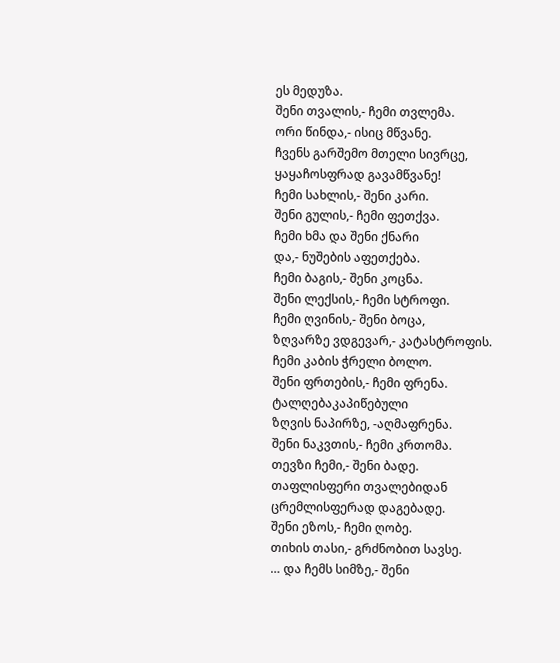ეს მედუზა.
შენი თვალის,- ჩემი თვლემა.
ორი წინდა,- ისიც მწვანე.
ჩვენს გარშემო მთელი სივრცე,
ყაყაჩოსფრად გავამწვანე!
ჩემი სახლის,- შენი კარი.
შენი გულის,- ჩემი ფეთქვა.
ჩემი ხმა და შენი ქნარი
და,- ნუშების აფეთქება.
ჩემი ბაგის,- შენი კოცნა.
შენი ლექსის,- ჩემი სტროფი.
ჩემი ღვინის,- შენი ბოცა,
ზღვარზე ვდგევარ,- კატასტროფის.
ჩემი კაბის ჭრელი ბოლო.
შენი ფრთების,- ჩემი ფრენა.
ტალღებაკაპიწებული
ზღვის ნაპირზე, -აღმაფრენა.
შენი ნაკვთის,- ჩემი კრთომა.
თევზი ჩემი,- შენი ბადე.
თაფლისფერი თვალებიდან
ცრემლისფერად დაგებადე.
შენი ეზოს,- ჩემი ღობე.
თიხის თასი,- გრძნობით სავსე.
… და ჩემს სიმზე,- შენი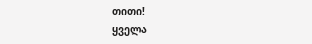თითი!
ყველა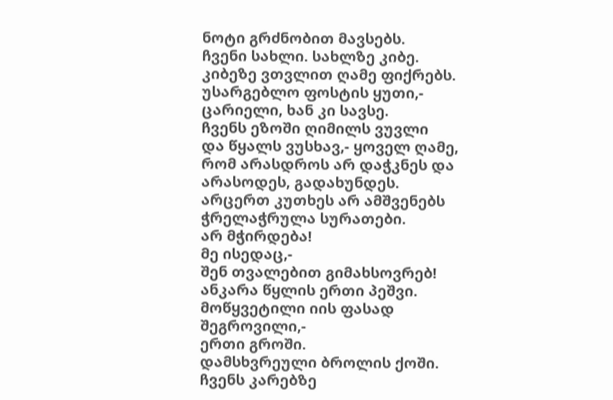ნოტი გრძნობით მავსებს.
ჩვენი სახლი. სახლზე კიბე.
კიბეზე ვთვლით ღამე ფიქრებს.
უსარგებლო ფოსტის ყუთი,-
ცარიელი, ხან კი სავსე.
ჩვენს ეზოში ღიმილს ვუვლი
და წყალს ვუსხავ,- ყოველ ღამე,
რომ არასდროს არ დაჭკნეს და
არასოდეს, გადახუნდეს.
არცერთ კუთხეს არ ამშვენებს
ჭრელაჭრულა სურათები.
არ მჭირდება!
მე ისედაც,-
შენ თვალებით გიმახსოვრებ!
ანკარა წყლის ერთი პეშვი.
მოწყვეტილი იის ფასად
შეგროვილი,-
ერთი გროში.
დამსხვრეული ბროლის ქოში.
ჩვენს კარებზე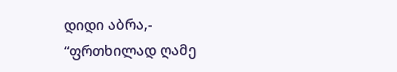დიდი აბრა,-
“ფრთხილად ღამე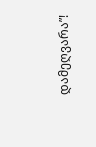დამეღვარა”!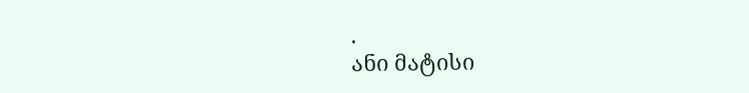.
ანი მატისი